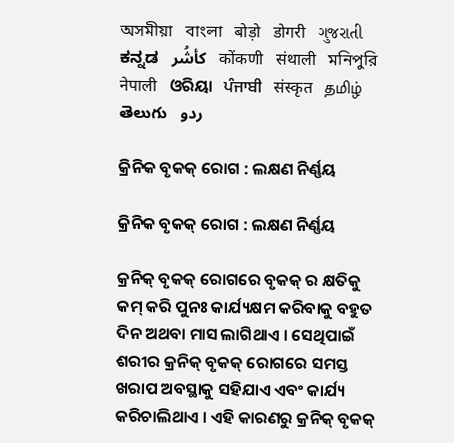অসমীয়া   বাংলা   बोड़ो   डोगरी   ગુજરાતી   ಕನ್ನಡ   كأشُر   कोंकणी   संथाली   মনিপুরি   नेपाली   ଓରିୟା   ਪੰਜਾਬੀ   संस्कृत   தமிழ்  తెలుగు   ردو

କ୍ରିନିକ ବୃକକ୍ ରୋଗ : ଲକ୍ଷଣ ନିର୍ଣ୍ଣୟ

କ୍ରିନିକ ବୃକକ୍ ରୋଗ : ଲକ୍ଷଣ ନିର୍ଣ୍ଣୟ

କ୍ରନିକ୍ ବୃକକ୍ ରୋଗରେ ବୃକକ୍ ର କ୍ଷତିକୁ କମ୍ କରି ପୁନଃ କାର୍ଯ୍ୟକ୍ଷମ କରିବାକୁ ବହୁତ ଦିନ ଅଥବା ମାସ ଲାଗିଥାଏ । ସେଥିପାଇଁ ଶରୀର କ୍ରନିକ୍ ବୃକକ୍ ରୋଗରେ ସମସ୍ତ ଖରାପ ଅବସ୍ଥାକୁ ସହିଯାଏ ଏବଂ କାର୍ଯ୍ୟ କରିଚାଲିଥାଏ । ଏହି କାରଣରୁ କ୍ରନିକ୍ ବୃକକ୍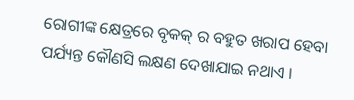ରୋଗୀଙ୍କ କ୍ଷେତ୍ରରେ ବୃକକ୍ ର ବହୁତ ଖରାପ ହେବା ପର୍ଯ୍ୟନ୍ତ କୌଣସି ଲକ୍ଷଣ ଦେଖାଯାଇ ନଥାଏ ।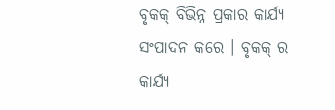ବୃକକ୍ ବିଭିନ୍ନ ପ୍ରକାର କାର୍ଯ୍ୟ ସଂପାଦନ କରେ । ବୃକକ୍ ର କାର୍ଯ୍ୟ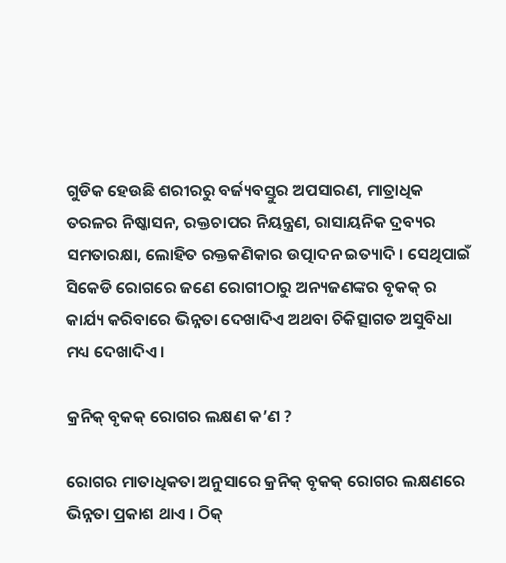ଗୁଡିକ ହେଉଛି ଶରୀରରୁ ବର୍ଜ୍ୟବସ୍ତୁର ଅପସାରଣ, ମାତ୍ରାଧିକ ତରଳର ନିଷ୍କାସନ, ରକ୍ତଚାପର ନିୟନ୍ତ୍ରଣ, ରାସାୟନିକ ଦ୍ରବ୍ୟର ସମତାରକ୍ଷା, ଲୋହିତ ରକ୍ତକଣିକାର ଉତ୍ପାଦନ ଇତ୍ୟାଦି । ସେଥିପାଇଁ ସିକେଡି ରୋଗରେ ଜଣେ ରୋଗୀଠାରୁ ଅନ୍ୟଜଣଙ୍କର ବୃକକ୍ ର କାର୍ଯ୍ୟ କରିବାରେ ଭିନ୍ନତା ଦେଖାଦିଏ ଅଥବା ଚିକିତ୍ସାଗତ ଅସୁବିଧା ମଧ୍ୟ ଦେଖାଦିଏ ।

କ୍ରନିକ୍ ବୃକକ୍ ରୋଗର ଲକ୍ଷଣ କ’ଣ ?

ରୋଗର ମାତାଧିକତା ଅନୁସାରେ କ୍ରନିକ୍ ବୃକକ୍ ରୋଗର ଲକ୍ଷଣରେ ଭିନ୍ନତା ପ୍ରକାଶ ଥାଏ । ଠିକ୍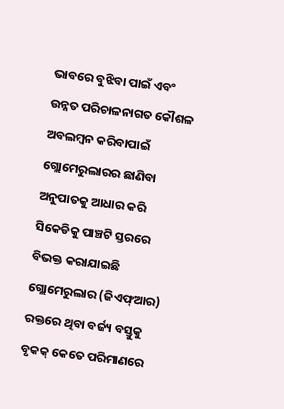ଭାବରେ ବୁଝିବା ପାଇଁ ଏବଂ ଉନ୍ନତ ପରିଚାଳନାଗତ କୌଶଳ ଅବଲମ୍ବନ କରିବାପାଇଁ ଗ୍ଲୋମେରୁଲାରର ଛାଣିବା ଅନୁପାତକୁ ଆଧାର କରି ସିକେଡିକୁ ପାଞ୍ଚଟି ସ୍ତରରେ ବିଭକ୍ତ କରାଯାଇଛି ଗ୍ଲୋମେରୁଲାର (ଜିଏଫ୍ଆର) ରକ୍ତରେ ଥିବା ବର୍ଜ୍ୟ ବସ୍ତୁକୁ ବୃକକ୍ କେତେ ପରିମାଣରେ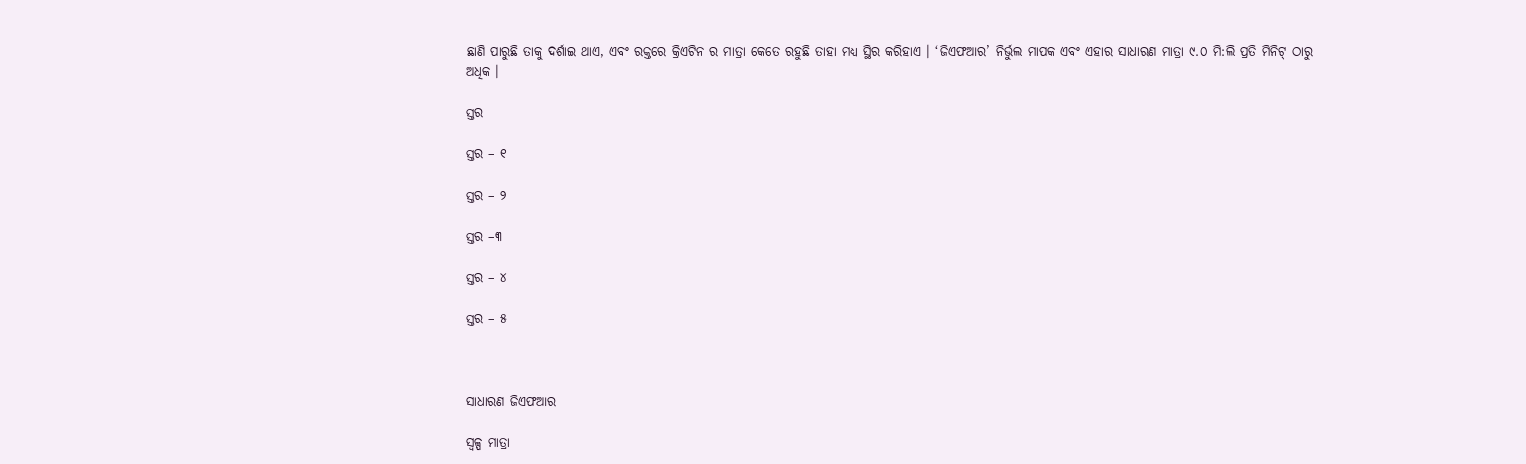ଛାଣି ପାରୁଛି ତାକୁ ଦର୍ଶାଇ ଥାଏ, ଏବଂ ରକ୍ତରେ କ୍ରିଏଟିନ ର ମାତ୍ରା କେତେ ରହୁଛି ତାହା ମଧ୍ୟ ସ୍ଥିର କରିହାଏ । ‘ଜିଏଫଆର’ ନିର୍ଭୁଲ ମାପକ ଏବଂ ଏହାର ସାଧାରଣ ମାତ୍ରା ୯.୦ ମି:ଲି ପ୍ରତି ମିନିଟ୍ ଠାରୁ ଅଧିକ ।

ସ୍ତର

ସ୍ତର – ୧

ସ୍ତର – ୨

ସ୍ତର –୩

ସ୍ତର – ୪

ସ୍ତର – ୫



ସାଧାରଣ ଜିଏଫଆର

ସ୍ୱଳ୍ପ ମାତ୍ରା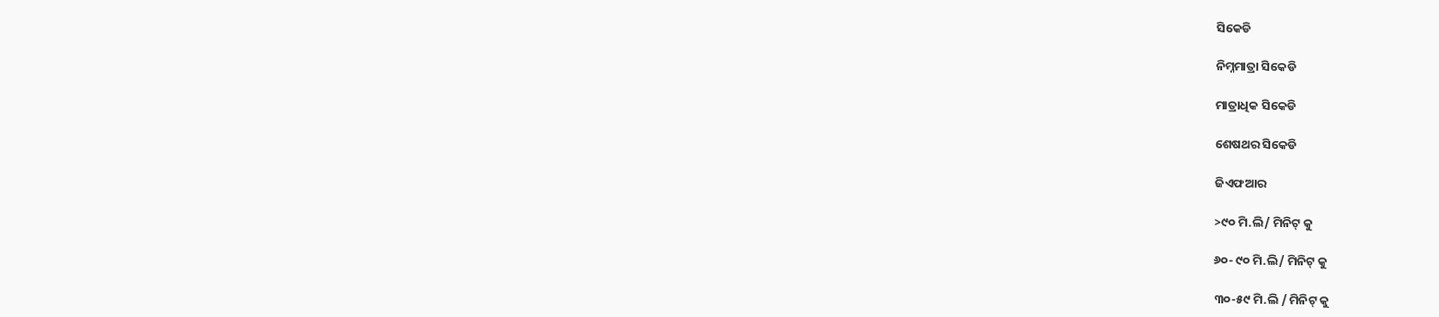ସିକେଡି

ନିମ୍ନମାତ୍ରା ସିକେଡି

ମାତ୍ରାଧିକ ସିକେଡି

ଶେଷଥର ସିକେଡି

ଜିଏଫଆର

>୯୦ ମି.ଲି/ ମିନିଟ୍ କୁ

୬୦- ୯୦ ମି.ଲି/ ମିନିଟ୍ କୁ

୩୦-୫୯ ମି.ଲି / ମିନିଟ୍ କୁ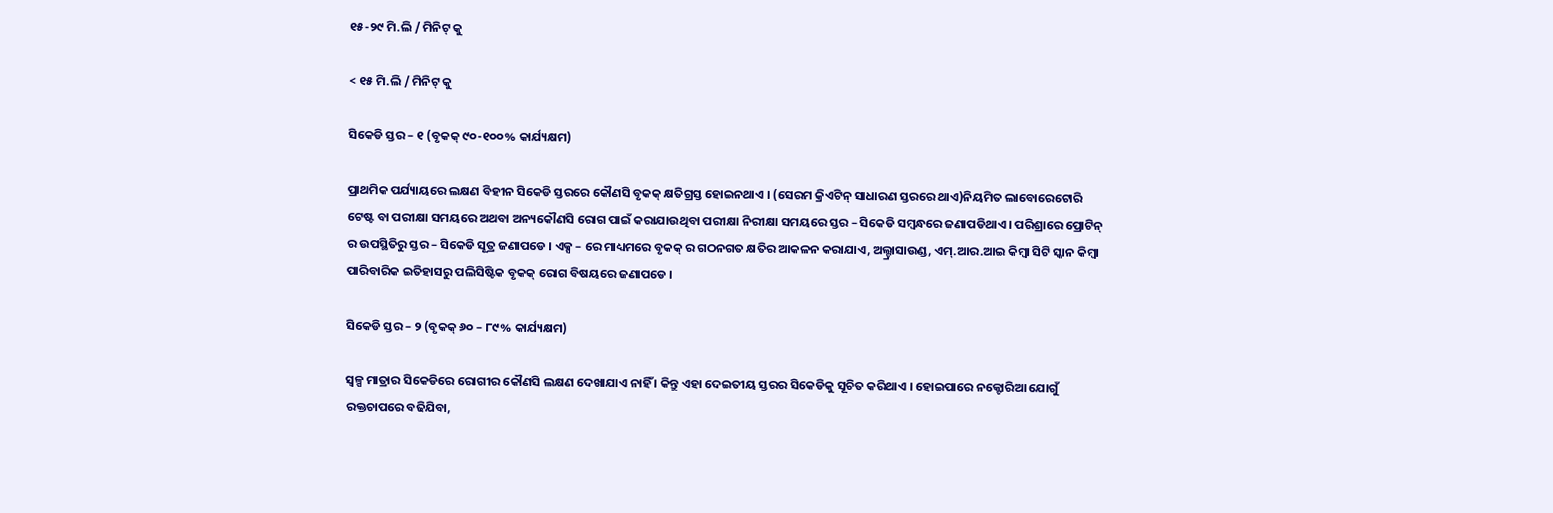୧୫-୨୯ ମି.ଲି / ମିନିଟ୍ କୁ

< ୧୫ ମି.ଲି / ମିନିଟ୍ କୁ

ସିକେଡି ସ୍ତର – ୧ (ବୃକକ୍ ୯୦-୧୦୦% କାର୍ଯ୍ୟକ୍ଷମ)

ପ୍ରାଥମିକ ପର୍ଯ୍ୟାୟରେ ଲକ୍ଷଣ ବିହୀନ ସିକେଡି ସ୍ତରରେ କୌଣସି ବୃକକ୍ କ୍ଷତିଗ୍ରସ୍ତ ହୋଇନଥାଏ । (ସେରମ କ୍ରିଏଟିନ୍ ସାଧାରଣ ସ୍ତରରେ ଥାଏ)ନିୟମିତ ଲାବୋରେଟୋରି ଟେଷ୍ଟ ବା ପରୀକ୍ଷା ସମୟରେ ଅଥବା ଅନ୍ୟକୌଣସି ରୋଗ ପାଇଁ କରାଯାଉଥିବା ପରୀକ୍ଷା ନିରୀକ୍ଷା ସମୟରେ ସ୍ତର – ସିକେଡି ସମ୍ବନ୍ଧରେ ଜଣାପଡିଥାଏ । ପରିଶ୍ରାରେ ପ୍ରୋଟିନ୍ ର ଉପସ୍ଥିତିରୁ ସ୍ତର – ସିକେଡି ସୂତ୍ର ଜଣାପଡେ । ଏକ୍ସ – ରେ ମାଧ୍ୟମରେ ବୃକକ୍ ର ଗଠନଗତ କ୍ଷତିର ଆକଳନ କରାଯାଏ, ଅଲ୍ଟ୍ରାସାଉଣ୍ଡ, ଏମ୍.ଆର.ଆଇ କିମ୍ବା ସିଟି ସ୍କାନ କିମ୍ବା ପାରିବାରିକ ଇତିହାସରୁ ପଲିସିଷ୍ଟିକ ବୃକକ୍ ରୋଗ ବିଷୟରେ ଜଣାପଡେ ।

ସିକେଡି ସ୍ତର – ୨ (ବୃକକ୍ ୬୦ – ୮୯% କାର୍ଯ୍ୟକ୍ଷମ)

ସ୍ୱଳ୍ପ ମାତ୍ରାର ସିକେଡିରେ ରୋଗୀର କୌଣସି ଲକ୍ଷଣ ଦେଖାଯାଏ ନାହିଁ । କିନ୍ତୁ ଏହା ଦେଇତୀୟ ସ୍ତରର ସିକେଡିକୁ ସୂଚିତ କରିଥାଏ । ହୋଇପାରେ ନକ୍ଟୋରିଆ ଯୋଗୁଁ ରକ୍ତଚାପରେ ବଢିଯିବା,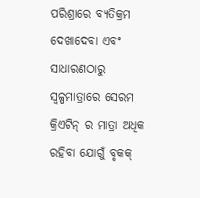ପରିଶ୍ରାରେ ବ୍ୟତିକ୍ରମ ଦେଖାଦେବା ଏବଂ ସାଧାରଣଠାରୁ ସ୍ୱଳ୍ପମାତ୍ରାରେ ସେରମ କ୍ରିଏଟିନ୍ ର ମାତ୍ରା ଅଧିକ ରହିବା ଯୋଗୁଁ ବୃକକ୍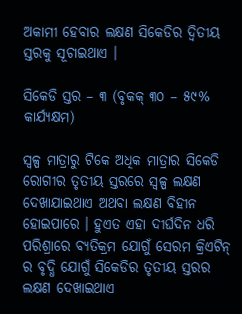ଅକାମୀ ହେବାର ଲକ୍ଷଣ ସିକେଡିର ଦ୍ଵିତୀୟ ସ୍ତରକୁ ସୂଚାଇଥାଏ ।

ସିକେଡି ସ୍ତର – ୩ (ବୃକକ୍ ୩୦ – ୫୯% କାର୍ଯ୍ୟକ୍ଷମ)

ସ୍ୱଳ୍ପ ମାତ୍ରାରୁ ଟିକେ ଅଧିକ ମାତ୍ରାର ସିକେଡି ରୋଗୀର ତୃତୀୟ ସ୍ତରରେ ସ୍ୱଳ୍ପ ଲକ୍ଷଣ ଦେଖାଯାଇଥାଏ ଅଥବା ଲକ୍ଷଣ ବିହୀନ ହୋଇପାରେ । ହୁଏତ ଏହା ଦୀର୍ଘଦିନ ଧରି ପରିଶ୍ରାରେ ବ୍ୟତିକ୍ରମ ଯୋଗୁଁ ସେରମ କ୍ରିଏଟିନ୍ ର ବୃଦ୍ଧି ଯୋଗୁଁ ସିକେଡିର ତୃତୀୟ ସ୍ତରର ଲକ୍ଷଣ ଦେଖାଇଥାଏ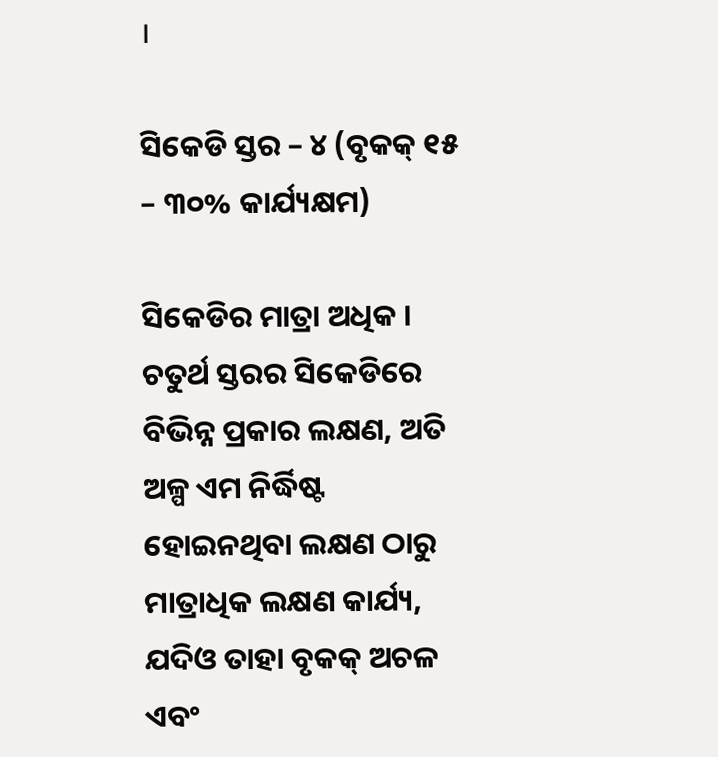।

ସିକେଡି ସ୍ତର – ୪ (ବୃକକ୍ ୧୫ – ୩୦% କାର୍ଯ୍ୟକ୍ଷମ)

ସିକେଡିର ମାତ୍ରା ଅଧିକ । ଚତୁର୍ଥ ସ୍ତରର ସିକେଡିରେ ବିଭିନ୍ନ ପ୍ରକାର ଲକ୍ଷଣ, ଅତି ଅଳ୍ପ ଏମ ନିର୍ଦ୍ଧିଷ୍ଟ ହୋଇନଥିବା ଲକ୍ଷଣ ଠାରୁ ମାତ୍ରାଧିକ ଲକ୍ଷଣ କାର୍ଯ୍ୟ, ଯଦିଓ ତାହା ବୃକକ୍ ଅଚଳ ଏବଂ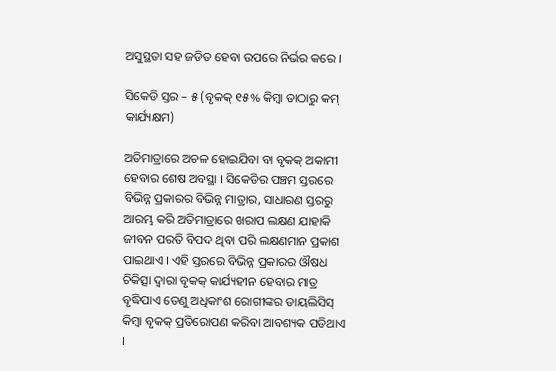ଅସୁସ୍ଥତା ସହ ଜଡିତ ହେବା ଉପରେ ନିର୍ଭର କରେ ।

ସିକେଡି ସ୍ତର – ୫ (ବୃକକ୍ ୧୫% କିମ୍ବା ତାଠାରୁ କମ୍ କାର୍ଯ୍ୟକ୍ଷମ)

ଅତିମାତ୍ରାରେ ଅଚଳ ହୋଇଯିବା ବା ବୃକକ୍ ଅକାମୀ ହେବାର ଶେଷ ଅବସ୍ଥା । ସିକେଡିର ପଞ୍ଚମ ସ୍ତରରେ ବିଭିନ୍ନ ପ୍ରକାରର ବିଭିନ୍ନ ମାତ୍ରାର, ସାଧାରଣ ସ୍ତରରୁ ଆରମ୍ଭ କରି ଅତିମାତ୍ରାରେ ଖରାପ ଲକ୍ଷଣ ଯାହାକି ଜୀବନ ପରତି ବିପଦ ଥିବା ପରି ଲକ୍ଷଣମାନ ପ୍ରକାଶ ପାଇଥାଏ । ଏହି ସ୍ତରରେ ବିଭିନ୍ନ ପ୍ରକାରର ଔଷଧ ଚିକିତ୍ସା ଦ୍ଵାରା ବୃକକ୍ କାର୍ଯ୍ୟହୀନ ହେବାର ମାତ୍ର ବୃଦ୍ଧିପାଏ ତେଣୁ ଅଧିକାଂଶ ରୋଗୀଙ୍କର ଡାୟଲିସିସ୍ କିମ୍ବା ବୃକକ୍ ପ୍ରତିରୋପଣ କରିବା ଆବଶ୍ୟକ ପଡିଥାଏ ।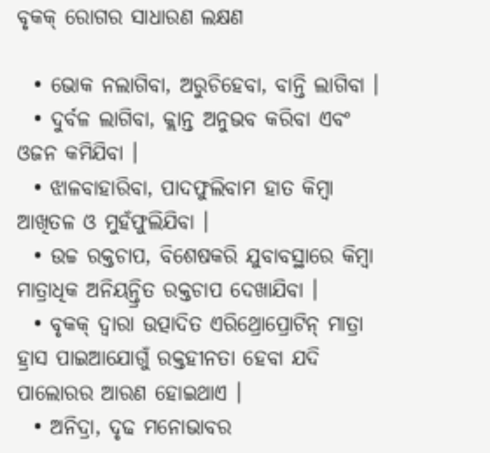ବୃକକ୍ ରୋଗର ସାଧାରଣ ଲକ୍ଷଣ

  • ଭୋକ ନଲାଗିବା, ଅରୁଚିହେବା, ବାନ୍ତି ଲାଗିବା ।
  • ଦୁର୍ବଳ ଲାଗିବା, କ୍ଲାନ୍ତ ଅନୁଭବ କରିବା ଏବଂ ଓଜନ କମିଯିବା ।
  • ଝାଳବାହାରିବା, ପାଦଫୁଲିବାମ ହାତ କିମ୍ବା ଆଖିତଳ ଓ ମୁହଁଫୁଲିଯିବା ।
  • ଉଚ୍ଚ ରକ୍ତଚାପ, ବିଶେଷକରି ଯୁବାବସ୍ଥାରେ କିମ୍ବା ମାତ୍ରାଧିକ ଅନିୟନ୍ତ୍ରିତ ରକ୍ତଚାପ ଦେଖାଯିବା ।
  • ବୃକକ୍ ଦ୍ଵାରା ଉତ୍ପାଦିତ ଏରିଥ୍ରୋପ୍ରୋଟିନ୍ ମାତ୍ରା ହ୍ରାସ ପାଇଆଯୋଗୁଁ ରକ୍ତହୀନତା ହେବା ଯଦି ପାଲୋରର ଆରଣ ହୋଇଥାଏ ।
  • ଅନିଦ୍ରା, ଦୃଢ ମନୋଭାବର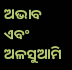ଅଭାବ ଏବଂ ଅଳସୁଆମି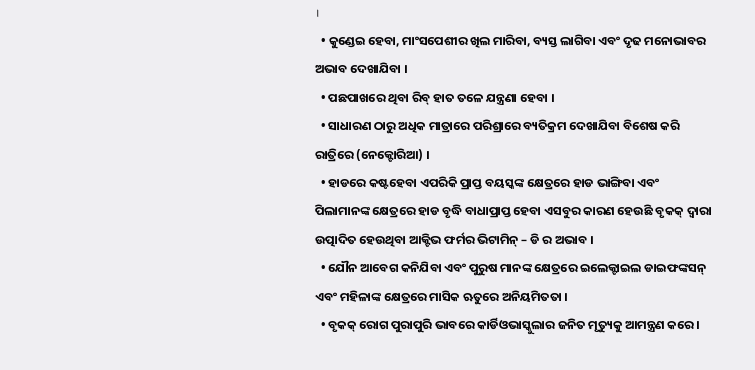।
  • କୁଣ୍ଡେଇ ହେବା, ମାଂସପେଶୀର ଖିଲ ମାରିବା, ବ୍ୟସ୍ତ ଲାଗିବା ଏବଂ ଦୃଢ ମନୋଭାବର ଅଭାବ ଦେଖାଯିବା ।
  • ପଛପାଖରେ ଥିବା ରିବ୍ ହାତ ତଳେ ଯନ୍ତ୍ରଣା ହେବା ।
  • ସାଧାରଣ ଠାରୁ ଅଧିକ ମାତ୍ରାରେ ପରିଶ୍ରାରେ ବ୍ୟତିକ୍ରମ ଦେଖାଯିବା ବିଶେଷ କରି ରାତ୍ରିରେ (ନେକ୍ଟୋରିଆ) ।
  • ହାଡରେ କଷ୍ଟହେବା ଏପରିକି ପ୍ରାପ୍ତ ବୟସ୍କଙ୍କ କ୍ଷେତ୍ରରେ ହାଡ ଭାଙ୍ଗିବା ଏବଂ ପିଲାମାନଙ୍କ କ୍ଷେତ୍ରରେ ହାଡ ବୃଦ୍ଧି ବାଧାପ୍ରାପ୍ତ ହେବା ଏସବୁର କାରଣ ହେଉଛି ବୃକକ୍ ଦ୍ଵାରା ଉତ୍ପାଦିତ ହେଉଥିବା ଆକ୍ଟିଭ ଫର୍ମର ଭିଟାମିନ୍ – ଡି ର ଅଭାବ ।
  • ଯୌନ ଆବେଗ କନିଯିବା ଏବଂ ପୁରୁଷ ମାନଙ୍କ କ୍ଷେତ୍ରରେ ଇଲେକ୍ଟାଇଲ ଡାଇଫଙ୍କସନ୍ ଏବଂ ମହିଳାଙ୍କ କ୍ଷେତ୍ରରେ ମାସିକ ଋତୁରେ ଅନିୟମିତତା ।
  • ବୃକକ୍ ରୋଗ ପୁରାପୁରି ଭାବରେ କାର୍ଡିଓଭାସ୍କୁଲାର ଜନିତ ମୃତ୍ୟୁକୁ ଆମନ୍ତ୍ରଣ କରେ ।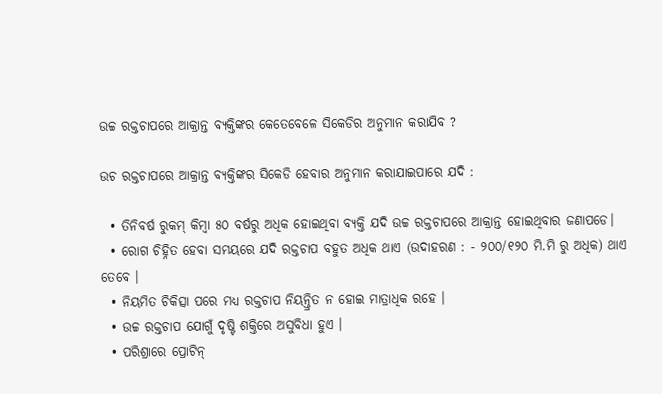ଉଚ୍ଚ ରକ୍ତଚାପରେ ଆକ୍ରାନ୍ତ ବ୍ୟକ୍ତିଙ୍କର କେତେବେଳେ ସିକେଡିର ଅନୁମାନ କରାଯିବ ?

ଉଚ ରକ୍ତଚାପରେ ଆକ୍ରାନ୍ତ ବ୍ୟକ୍ତିଙ୍କର ସିକେଡି ହେବାର ଅନୁମାନ କରାଯାଇପାରେ ଯଦି :

  • ତିନିବର୍ଷ ରୁକମ୍ କିମ୍ବା ୫୦ ବର୍ଷରୁ ଅଧିକ ହୋଇଥିବା ବ୍ୟକ୍ତି ଯଦି ଉଚ୍ଚ ରକ୍ତଚାପରେ ଆକ୍ରାନ୍ତ ହୋଇଥିବାର ଜଣାପଡେ।
  • ରୋଗ ଚିହ୍ନିତ ହେବା ସମୟରେ ଯଦି ରକ୍ତଚାପ ବହୁତ ଅଧିକ ଥାଏ (ଉଦାହରଣ : - ୨୦୦/୧୨୦ ମି.ମି ରୁ ଅଧିକ) ଥାଏ ତେବେ ।
  • ନିୟମିତ ଚିକିତ୍ସା ପରେ ମଧ୍ୟ ରକ୍ତଚାପ ନିୟନ୍ତ୍ରିତ ନ ହୋଇ ମାତ୍ରାଧିକ ରହେ ।
  • ଉଚ୍ଚ ରକ୍ତଚାପ ଯୋଗୁଁ ଦୃଷ୍ଟି ଶକ୍ତିରେ ଅସୁବିଧା ହୁଏ ।
  • ପରିଶ୍ରାରେ ପ୍ରୋଟିନ୍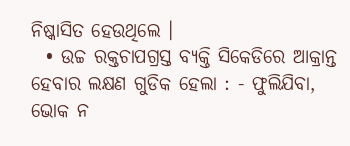ନିଷ୍କାସିତ ହେଉଥିଲେ ।
  • ଉଚ୍ଚ ରକ୍ତଚାପଗ୍ରସ୍ତ ବ୍ୟକ୍ତି ସିକେଡିରେ ଆକ୍ରାନ୍ତ ହେବାର ଲକ୍ଷଣ ଗୁଡିକ ହେଲା : - ଫୁଲିଯିବା, ଭୋକ ନ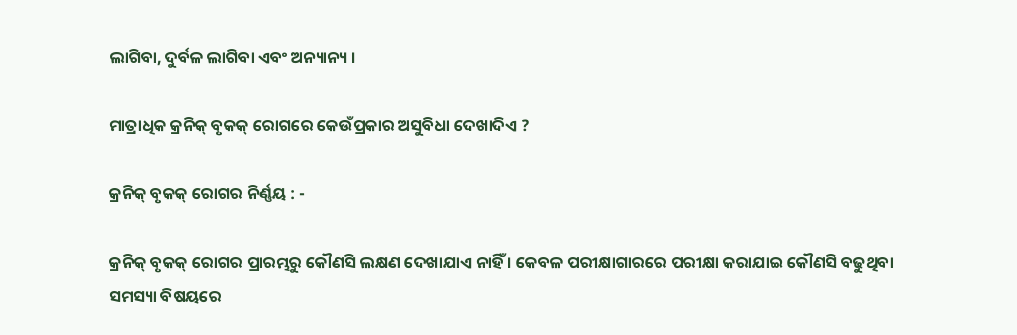ଲାଗିବା, ଦୁର୍ବଳ ଲାଗିବା ଏବଂ ଅନ୍ୟାନ୍ୟ ।

ମାତ୍ରାଧିକ କ୍ରନିକ୍ ବୃକକ୍ ରୋଗରେ କେଉଁପ୍ରକାର ଅସୁବିଧା ଦେଖାଦିଏ ?

କ୍ରନିକ୍ ବୃକକ୍ ରୋଗର ନିର୍ଣ୍ଣୟ : -

କ୍ରନିକ୍ ବୃକକ୍ ରୋଗର ପ୍ରାରମ୍ଭରୁ କୌଣସି ଲକ୍ଷଣ ଦେଖାଯାଏ ନାହିଁ । କେବଳ ପରୀକ୍ଷାଗାରରେ ପରୀକ୍ଷା କରାଯାଇ କୌଣସି ବଢୁଥିବା ସମସ୍ୟା ବିଷୟରେ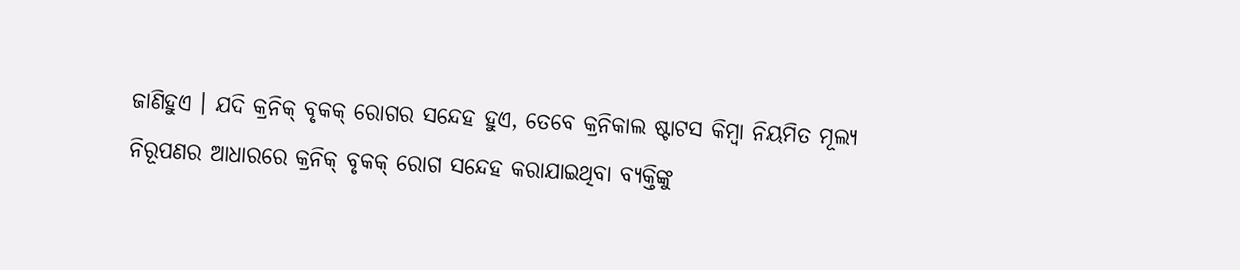ଜାଣିହୁଏ । ଯଦି କ୍ରନିକ୍ ବୃକକ୍ ରୋଗର ସନ୍ଦେହ ହୁଏ, ତେବେ କ୍ରନିକାଲ ଷ୍ଟାଟସ କିମ୍ବା ନିୟମିତ ମୂଲ୍ୟ ନିରୂପଣର ଆଧାରରେ କ୍ରନିକ୍ ବୃକକ୍ ରୋଗ ସନ୍ଦେହ କରାଯାଇଥିବା ବ୍ୟକ୍ତିଙ୍କୁ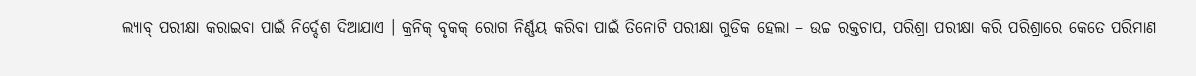ଲ୍ୟାବ୍ ପରୀକ୍ଷା କରାଇବା ପାଇଁ ନିର୍ଦ୍ଦେଶ ଦିଆଯାଏ । କ୍ରନିକ୍ ବୃକକ୍ ରୋଗ ନିର୍ଣ୍ଣୟ କରିବା ପାଇଁ ତିନୋଟି ପରୀକ୍ଷା ଗୁଡିକ ହେଲା – ଉଚ୍ଚ ରକ୍ତଚାପ, ପରିଶ୍ରା ପରୀକ୍ଷା କରି ପରିଶ୍ରାରେ କେତେ ପରିମାଣ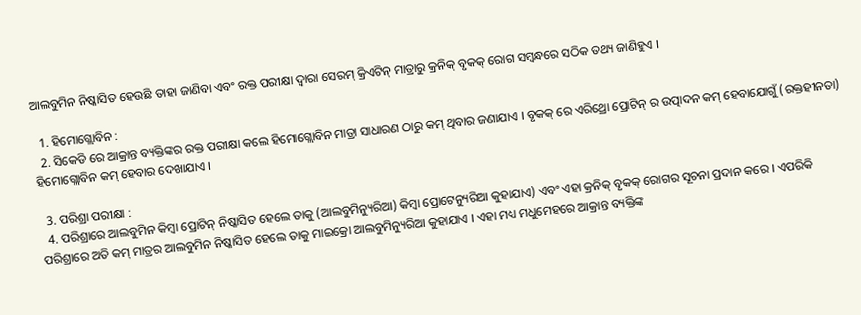ଆଲବୁମିନ ନିଷ୍କାସିତ ହେଉଛି ତାହା ଜାଣିବା ଏବଂ ରକ୍ତ ପରୀକ୍ଷା ଦ୍ଵାରା ସେରମ୍ କ୍ରିଏଟିନ୍ ମାତ୍ରାରୁ କ୍ରନିକ୍ ବୃକକ୍ ରୋଗ ସମ୍ବନ୍ଧରେ ସଠିକ ତଥ୍ୟ ଜାଣିହୁଏ ।

  1. ହିମୋଗ୍ଲୋବିନ :
  2. ସିକେଡି ରେ ଆକ୍ରାନ୍ତ ବ୍ୟକ୍ତିଙ୍କର ରକ୍ତ ପରୀକ୍ଷା କଲେ ହିମୋଗ୍ଲୋବିନ ମାତ୍ରା ସାଧାରଣ ଠାରୁ କମ୍ ଥିବାର ଜଣାଯାଏ । ବୃକକ୍ ରେ ଏରିଥ୍ରୋ ପ୍ରୋଟିନ୍ ର ଉତ୍ପାଦନ କମ୍ ହେବାଯୋଗୁଁ (ରକ୍ତହୀନତା) ହିମୋଗ୍ଲୋବିନ କମ୍ ହେବାର ଦେଖାଯାଏ ।

  3. ପରିଶ୍ରା ପରୀକ୍ଷା :
  4. ପରିଶ୍ରାରେ ଆଲବୁମିନ କିମ୍ବା ପ୍ରୋଟିନ୍ ନିଷ୍କାସିତ ହେଲେ ତାକୁ (ଆଲବୁମିନ୍ୟୁରିଆ) କିମ୍ବା ପ୍ରୋଟେନ୍ୟୁରିଆ କୁହାଯାଏ) ଏବଂ ଏହା କ୍ରନିକ୍ ବୃକକ୍ ରୋଗର ସୂଚନା ପ୍ରଦାନ କରେ । ଏପରିକି ପରିଶ୍ରାରେ ଅତି କମ୍ ମାତ୍ରର ଆଲବୁମିନ ନିଷ୍କାସିତ ହେଲେ ତାକୁ ମାଇକ୍ରୋ ଆଲବୁମିନ୍ୟୁରିଆ କୁହାଯାଏ । ଏହା ମଧ୍ୟ ମଧୁମେହରେ ଆକ୍ରାନ୍ତ ବ୍ୟକ୍ତିଙ୍କ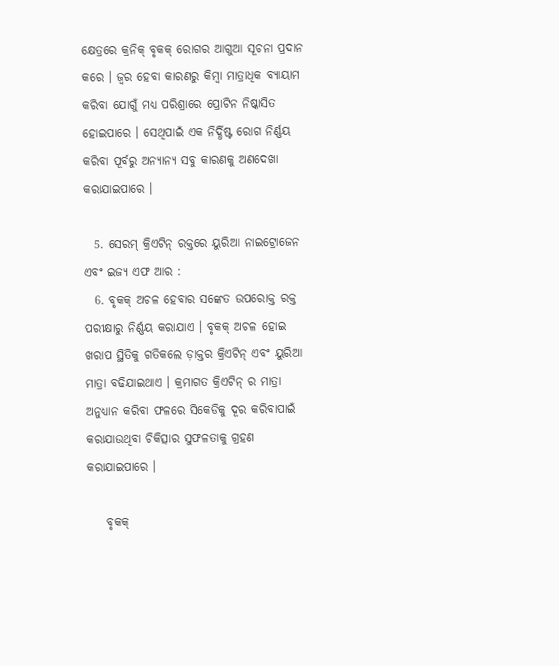କ୍ଷେତ୍ରରେ କ୍ରନିକ୍ ବୃକକ୍ ରୋଗର ଆଗୁଆ ସୂଚନା ପ୍ରଦାନ କରେ । ଜ୍ଵର ହେବା କାରଣରୁ କିମ୍ବା ମାତ୍ରାଧିକ ବ୍ୟାୟାମ କରିବା ଯୋଗୁଁ ମଧ୍ୟ ପରିଶ୍ରାରେ ପ୍ରୋଟିନ ନିଷ୍କାସିତ ହୋଇପାରେ । ସେଥିପାଇଁ ଏକ ନିର୍ଦ୍ଧିଷ୍ଟ ରୋଗ ନିର୍ଣ୍ଣୟ କରିବା ପୂର୍ବରୁ ଅନ୍ୟାନ୍ୟ ସବୁ କାରଣକୁ ଅଣଦେଖା କରାଯାଇପାରେ ।

  5. ସେରମ୍ କ୍ରିଏଟିନ୍ ରକ୍ତରେ ୟୁରିଆ ନାଇଟ୍ରୋଜେନ ଏବଂ ଇଜ୍ୟ ଏଫ ଆର :
  6. ବୃକକ୍ ଅଚଳ ହେବାର ସଙ୍କେତ ଉପରୋକ୍ତ ରକ୍ତ ପରୀକ୍ଷାରୁ ନିର୍ଣ୍ଣୟ କରାଯାଏ । ବୃକକ୍ ଅଚଳ ହୋଇ ଖରାପ ସ୍ଥିତିକୁ ଗତିକଲେ ଡ଼ାକ୍ତର କ୍ରିଏଟିନ୍ ଏବଂ ୟୁରିଆ ମାତ୍ରା ବଢିଯାଇଥାଏ । କ୍ରମାଗତ କ୍ରିଏଟିନ୍ ର ମାତ୍ରା ଅନୁଧ୍ୟାନ କରିବା ଫଳରେ ସିକେଡିକୁ ଦୂର କରିବାପାଇଁ କରାଯାଉଥିବା ଚିକିତ୍ସାର ସୁଫଳତାକୁ ଗ୍ରହଣ କରାଯାଇପାରେ ।

    ବୃକକ୍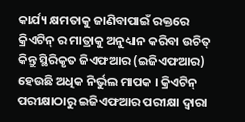କାର୍ଯ୍ୟ କ୍ଷମତାକୁ ଜାଣିବାପାଇଁ ରକ୍ତରେ କ୍ରିଏଟିନ୍ ର ମାତ୍ରାକୁ ଅନୁଧ୍ୟାନ କରିବା ଉଚିତ୍ କିନ୍ତୁ ସ୍ଥିରିକୃତ ଜିଏଫଆର (ଇଜିଏଫଆର) ହେଉଛି ଅଧିକ ନିର୍ଭୁଲ ମାପକ । କ୍ରିଏଟିନ୍ ପରୀକ୍ଷାଠାରୁ ଇଜିଏଫଆର ପରୀକ୍ଷା ଦ୍ଵାରା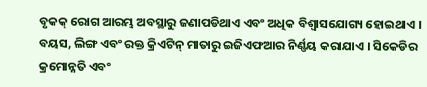ବୃକକ୍ ରୋଗ ଆରମ୍ଭ ଅବସ୍ଥାରୁ ଜଣାପଡିଥାଏ ଏବଂ ଅଧିକ ବିଶ୍ଵାସଯୋଗ୍ୟ ହୋଇଥାଏ । ବୟସ, ଲିଙ୍ଗ ଏବଂ ରକ୍ତ କ୍ରିଏଟିନ୍ ମାତାରୁ ଇଜିଏଫଆର ନିର୍ଣ୍ଣୟ କରାଯାଏ । ସିକେଡିର କ୍ରମୋନ୍ନତି ଏବଂ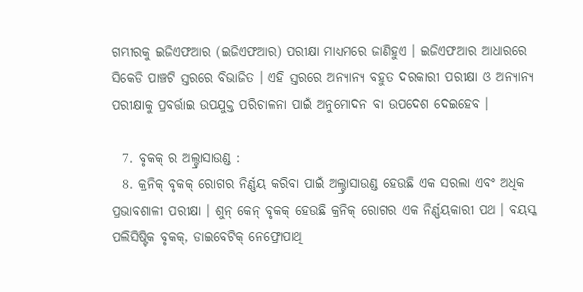ଗମ୍ଭୀରକୁ ଇଜିଏଫଆର (ଇଜିଏଫଆର) ପରୀକ୍ଷା ମାଧ୍ୟମରେ ଜାଣିହୁଏ । ଇଜିଏଫଆର ଆଧାରରେ ସିକେଡି ପାଞ୍ଚଟି ସ୍ତରରେ ବିଭାଜିତ । ଏହି ସ୍ତରରେ ଅନ୍ୟାନ୍ୟ ବହୁତ ଦରକାରୀ ପରୀକ୍ଷା ଓ ଅନ୍ୟାନ୍ୟ ପରୀକ୍ଷାକୁ ପ୍ରବର୍ତ୍ତାଇ ଉପଯୁକ୍ତ ପରିଚାଳନା ପାଇଁ ଅନୁମୋଦନ ବା ଉପଦେଶ ଦେଇହେବ ।

  7. ବୃକକ୍ ର ଅଲ୍ଟ୍ରାସାଉଣ୍ଡ :
  8. କ୍ରନିକ୍ ବୃକକ୍ ରୋଗର ନିର୍ଣ୍ଣୟ କରିବା ପାଇଁ ଅଲ୍ଟ୍ରାସାଉଣ୍ଡ ହେଉଛି ଏକ ସରଲା ଏବଂ ଅଧିକ ପ୍ରଭାବଶାଳୀ ପରୀକ୍ଷା । ଶୁନ୍ କେନ୍ ବୃକକ୍ ହେଉଛି କ୍ରନିକ୍ ରୋଗର ଏକ ନିର୍ଣ୍ଣୟକାରୀ ପଥ । ବୟସ୍କ ପଲିସିଷ୍ଟିକ ବୃକକ୍, ଡାଇବେଟିକ୍ ନେଫ୍ରୋପାଥି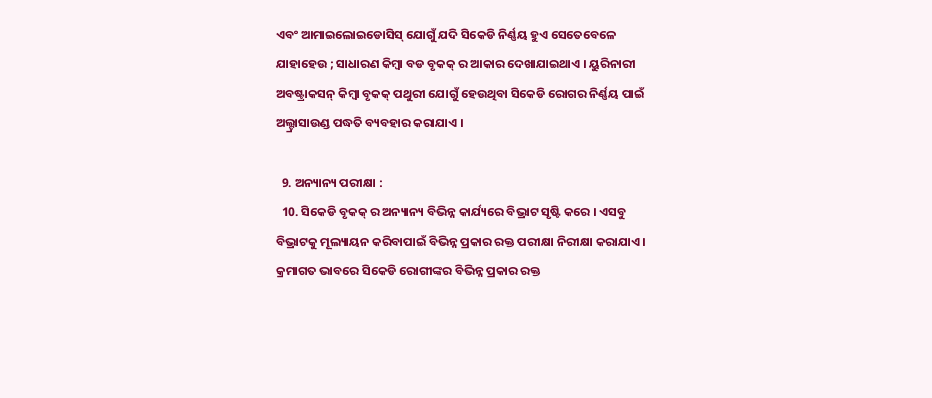ଏବଂ ଆମାଇଲୋଇଡୋସିସ୍ ଯୋଗୁଁ ଯଦି ସିକେଡି ନିର୍ଣ୍ଣୟ ହୁଏ ସେତେବେଳେ ଯାହାହେଉ ; ସାଧାରଣ କିମ୍ବା ବଡ ବୃକକ୍ ର ଆକାର ଦେଖାଯାଇଥାଏ । ୟୁରିନାରୀ ଅବଷ୍ଟ୍ରାକସନ୍ କିମ୍ବା ବୃକକ୍ ପଥୁରୀ ଯୋଗୁଁ ହେଉଥିବା ସିକେଡି ରୋଗର ନିର୍ଣ୍ଣୟ ପାଇଁ ଅଲ୍ଟ୍ରାସାଉଣ୍ଡ ପଦ୍ଧତି ବ୍ୟବହାର କରାଯାଏ ।

  9. ଅନ୍ୟାନ୍ୟ ପରୀକ୍ଷା :
  10. ସିକେଡି ବୃକକ୍ ର ଅନ୍ୟାନ୍ୟ ବିଭିନ୍ନ କାର୍ଯ୍ୟରେ ବିଭ୍ରାଟ ସୃଷ୍ଟି କରେ । ଏସବୁ ବିଭ୍ରାଟକୁ ମୂଲ୍ୟାୟନ କରିବାପାଇଁ ବିଭିନ୍ନ ପ୍ରକାର ରକ୍ତ ପରୀକ୍ଷା ନିରୀକ୍ଷା କରାଯାଏ । କ୍ରମାଗତ ଭାବରେ ସିକେଡି ରୋଗୀଙ୍କର ବିଭିନ୍ନ ପ୍ରକାର ରକ୍ତ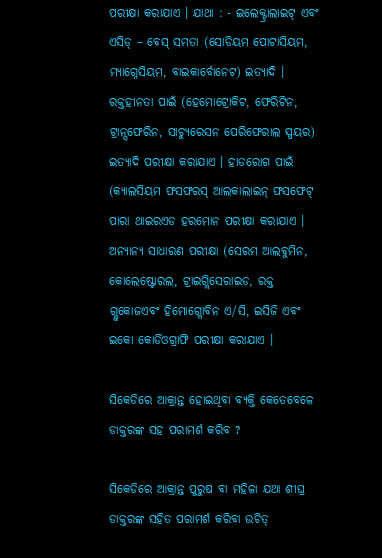ପରୀକ୍ଷା କରାଯାଏ । ଯାଥା : - ଇଲେକ୍ଟ୍ରାଲାଇଟ୍ ଏବଂ ଏସିଡ୍ – ବେସ୍ ସମତା (ସୋଡିୟମ ପୋଟାସିୟମ, ମ୍ୟାଗ୍ନେସିୟମ, ବାଇକାର୍ବୋନେଟ) ଇତ୍ୟାଦି । ରକ୍ତହୀନତା ପାଇଁ (ହେମୋଟ୍ରୋକିଟ, ଫେରିଟିନ, ଟ୍ରାନ୍ସଫେରିନ, ସାଚ୍ୟୁରେସନ ପେରିଫେରାଲ ସ୍ପୟର) ଇତ୍ୟାଦି ପରୀକ୍ଷା କରାଯାଏ । ହାଡରୋଗ ପାଇଁ (କ୍ୟାଲସିୟମ ଫସଫରସ୍ ଆଲକାଲାଇନ୍ ଫସଫେଟ୍ ପାରା ଥାଇରଏଡ ହରମୋନ ପରୀକ୍ଷା କରାଯାଏ । ଅନ୍ୟାନ୍ୟ ସାଧାରଣ ପରୀକ୍ଷା (ସେରମ ଆଲବୁମିନ, କୋଲେଷ୍ଟୋରଲ, ଟ୍ରାଇଗ୍ଲିସେରାଇଡ, ରକ୍ତ ଗ୍ଲୁକୋଜଏବଂ ହିମୋଗ୍ଲୋବିନ ଏ/ସି, ଇସିଜି ଏବଂ ଇକୋ କୋର୍ଡିଓଗ୍ରାଫି ପରୀକ୍ଷା କରାଯାଏ ।

ସିକେଡିରେ ଆକ୍ରାନ୍ତ ହୋଇଥିବା ବ୍ୟକ୍ତି କେତେବେଳେ ଡାକ୍ତରଙ୍କ ସହ ପରାମର୍ଶ କରିବ ?

ସିକେଡିରେ ଆକ୍ରାନ୍ତ ପୁରୁଷ ବା ମହିଳା ଯଥା ଶୀଘ୍ର ଡାକ୍ତରଙ୍କ ସହିତ ପରାମର୍ଶ କରିବା ଉଚିତ୍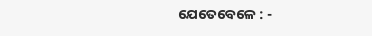ଯେତେବେଳେ : -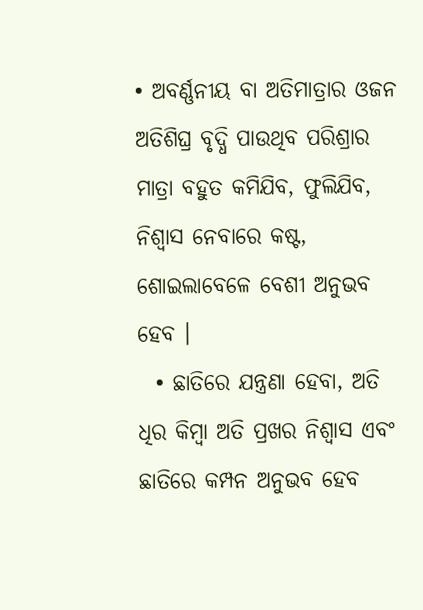• ଅବର୍ଣ୍ଣନୀୟ ବା ଅତିମାତ୍ରାର ଓଜନ ଅତିଶିଘ୍ର ବୃଦ୍ଧି ପାଉଥିବ ପରିଶ୍ରାର ମାତ୍ରା ବହୁତ କମିଯିବ, ଫୁଲିଯିବ, ନିଶ୍ଵାସ ନେବାରେ କଷ୍ଟ, ଶୋଇଲାବେଳେ ବେଶୀ ଅନୁଭବ ହେବ ।
  • ଛାତିରେ ଯନ୍ତ୍ରଣା ହେବା, ଅତି ଧିର କିମ୍ବା ଅତି ପ୍ରଖର ନିଶ୍ଵାସ ଏବଂ ଛାତିରେ କମ୍ପନ ଅନୁଭବ ହେବ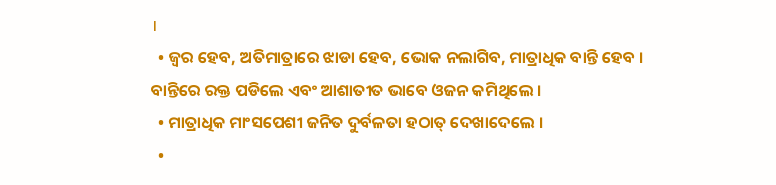।
  • ଜ୍ଵର ହେବ, ଅତିମାତ୍ରାରେ ଝାଡା ହେବ, ଭୋକ ନଲାଗିବ, ମାତ୍ରାଧିକ ବାନ୍ତି ହେବ । ବାନ୍ତିରେ ରକ୍ତ ପଡିଲେ ଏବଂ ଆଶାତୀତ ଭାବେ ଓଜନ କମିଥିଲେ ।
  • ମାତ୍ରାଧିକ ମାଂସପେଶୀ ଜନିତ ଦୁର୍ବଳତା ହଠାତ୍ ଦେଖାଦେଲେ ।
  •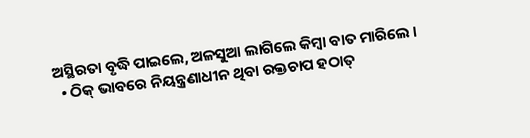ଅସ୍ଥିରତା ବୃଦ୍ଧି ପାଇଲେ, ଅଳସୁଆ ଲାଗିଲେ କିମ୍ବା ବାତ ମାରିଲେ ।
  • ଠିକ୍ ଭାବରେ ନିୟନ୍ତ୍ରଣାଧୀନ ଥିବା ରକ୍ତଚାପ ହଠାତ୍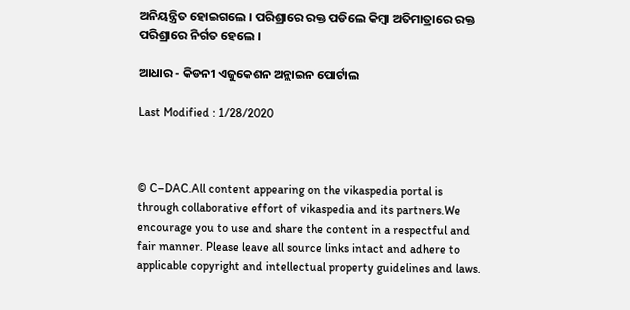ଅନିୟନ୍ତ୍ରିତ ହୋଇଗଲେ । ପରିଶ୍ରାରେ ରକ୍ତ ପଡିଲେ କିମ୍ବା ଅତିମାତ୍ରାରେ ରକ୍ତ ପରିଶ୍ରାରେ ନିର୍ଗତ ହେଲେ ।

ଆଧାର - କିଡନୀ ଏଜୁକେଶନ ଅନ୍ଲାଇନ ପୋର୍ଟାଲ

Last Modified : 1/28/2020



© C–DAC.All content appearing on the vikaspedia portal is through collaborative effort of vikaspedia and its partners.We encourage you to use and share the content in a respectful and fair manner. Please leave all source links intact and adhere to applicable copyright and intellectual property guidelines and laws.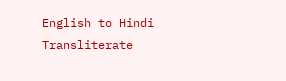English to Hindi Transliterate